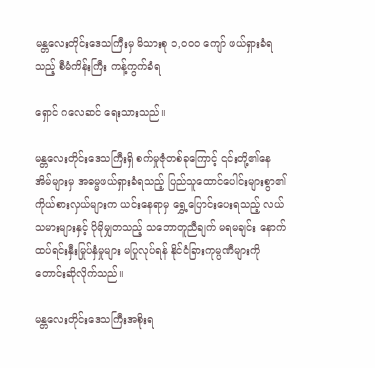မန္တလေးတိုင်းဒေသကြီးမှ မိသားစု ၁,၀၀၀ ကျော် ဖယ်ရှားခံရသည့် စီမံကိန်းကြီး ကန့်ကွက်ခံရ

ရှောင် ဂလေဆင် ရေးသားသည်။

မန္တလေးတိုင်းဒေသကြီးရှိ စက်မှုဇုံတစ်ခုကြောင့် ၎င်းတို့၏နေအိမ်များမှ အဓမ္မဖယ်ရှားခံရသည့် ပြည်သူထောင်ပေါင်းများစွာ၏ ကိုယ်စားလှယ်များက ယင်းနေရာမှ ရွှေ့ပြောင်းပေးရသည့် လယ်သမားများနှင့် ပိုမိုမျှတသည့် သဘောတူညီချက် မရမချင်း နောက်ထပ်ရင်းနှီးမြုပ်နှံမှုများ မပြုလုပ်ရန် နိုင်ငံခြားကုမ္ပဏီများကို တောင်းဆိုလိုက်သည်။

မန္တလေးတိုင်းဒေသကြီးအစိုးရ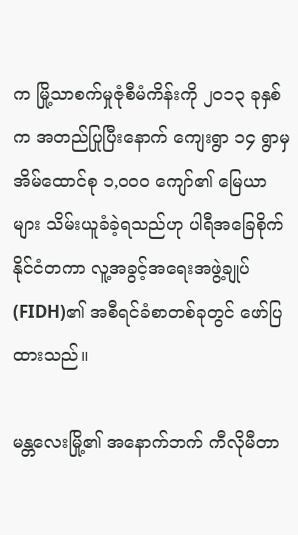က မြို့သာစက်မှုဇုံစီမံကိန်းကို ၂၀၁၃ ခုနှစ်က အတည်ပြုပြီးနောက် ကျေးရွာ ၁၄ ရွာမှ အိမ်ထောင်စု ၁,၀၀၀ ကျော်၏ မြေယာများ သိမ်းယူခံခဲ့ရသည်ဟု ပါရီအခြေစိုက် နိုင်ငံတကာ လူ့အခွင့်အရေးအဖွဲ့ချုပ်(FIDH)၏ အစီရင်ခံစာတစ်ခုတွင် ဖော်ပြထားသည်။

မန္တလေးမြို့၏ အနောက်ဘက် ကီလိုမီတာ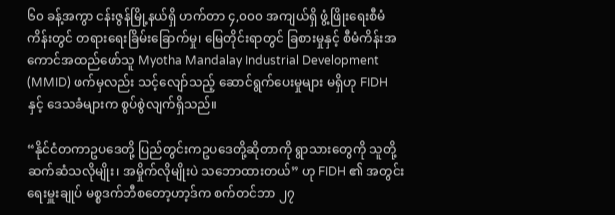၆၀ ခန့်အကွာ ငန်းဇွန်မြို့နယ်ရှိ ဟက်တာ ၄,၀၀၀ အကျယ်ရှိ ဖွံ့ဖြိုးရေးစီမံကိန်းတွင် တရားရေးခြိမ်းခြောက်မှု၊ မြေတိုင်းရာတွင် ခြစားမှုနှင့် စီမံကိန်းအကောင်အထည်ဖော်သူ Myotha Mandalay Industrial Development (MMID) ဖက်မှလည်း သင့်လျော်သည့် ဆောင်ရွက်ပေးမှုများ မရှိဟု FIDH နှင့် ဒေသခံများက စွပ်စွဲလျက်ရှိသည်။

“နိုင်ငံတကာဥပဒေတို့ ပြည်တွင်းကဥပဒေတို့ဆိုတာကို ရွာသားတွေကို သူတို့ဆက်ဆံသလိုမျိုး၊ အမှိုက်လိုမျိုးပဲ သဘောထားတယ်” ဟု FIDH ၏ အတွင်းရေးမှူးချုပ် မစ္စဒက်ဘီစတော့ဟာ့ဒ်က စက်တင်ဘာ ၂၇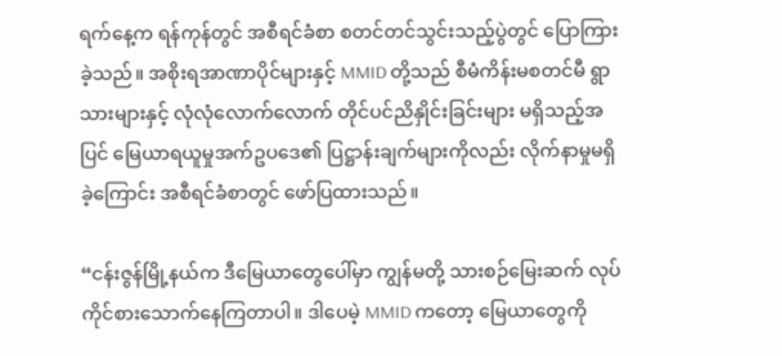ရက်နေ့က ရန်ကုန်တွင် အစီရင်ခံစာ စတင်တင်သွင်းသည့်ပွဲတွင် ပြောကြားခဲ့သည်။ အစိုးရအာဏာပိုင်များနှင့် MMID တို့သည် စီမံကိန်းမစတင်မီ ရွာသားများနှင့် လုံလုံလောက်လောက် တိုင်ပင်ညိနှိုင်းခြင်းများ မရှိသည့်အပြင် မြေယာရယူမှုအက်ဥပဒေ၏ ပြဋ္ဌာန်းချက်များကိုလည်း လိုက်နာမှုမရှိခဲ့ကြောင်း အစီရင်ခံစာတွင် ဖော်ပြထားသည်။

“ငန်းဇွန်မြို့နယ်က ဒီမြေယာတွေပေါ်မှာ ကျွန်မတို့ သားစဉ်မြေးဆက် လုပ်ကိုင်စားသောက်နေကြတာပါ။ ဒါပေမဲ့ MMID ကတော့ မြေယာတွေကို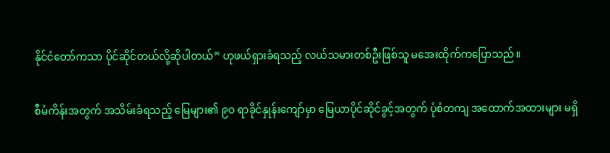နိုင်ငံတော်ကသာ ပိုင်ဆိုင်တယ်လို့ဆိုပါတယ်” ဟုဖယ်ရှားခံရသည့် လယ်သမားတစ်ဦးဖြစ်သူ မအေးထိုက်ကပြောသည်။

စီမံကိန်းအတွက် အသိမ်းခံရသည့် မြေများ၏ ၉၀ ရာခိုင်နှုန်းကျော်မှာ မြေယာပိုင်ဆိုင်ခွင့်အတွက် ပုံစံတကျ အထောက်အထားများ မရှိ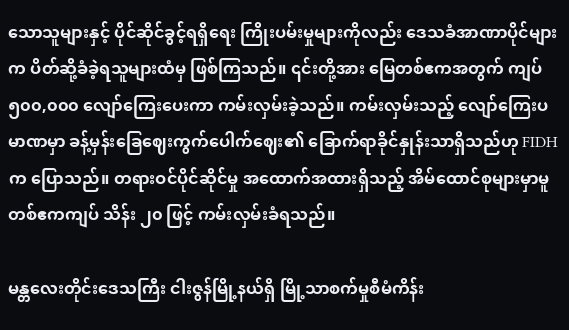သောသူများနှင့် ပိုင်ဆိုင်ခွင့်ရရှိရေး ကြိုးပမ်းမှုများကိုလည်း ဒေသခံအာဏာပိုင်များက ပိတ်ဆို့ခံခဲ့ရသူများထံမှ ဖြစ်ကြသည်။ ၎င်းတို့အား မြေတစ်ဧကအတွက် ကျပ် ၅၀၀,၀၀၀ လျော်ကြေးပေးကာ ကမ်းလှမ်းခဲ့သည်။ ကမ်းလှမ်းသည့် လျော်ကြေးပမာဏမှာ ခန့်မှန်းခြေဈေးကွက်ပေါက်ဈေး၏ ခြောက်ရာခိုင်နှုန်းသာရှိသည်ဟု FIDH က ပြောသည်။ တရားဝင်ပိုင်ဆိုင်မှု အထောက်အထားရှိသည့် အိမ်ထောင်စုများမှာမူ တစ်ဧကကျပ် သိန်း ၂၀ ဖြင့် ကမ်းလှမ်းခံရသည်။

မန္တလေးတိုင်းဒေသကြီး ငါးဇွန်မြို့နယ်ရှိ မြို့သာစက်မှုစီမံကိန်း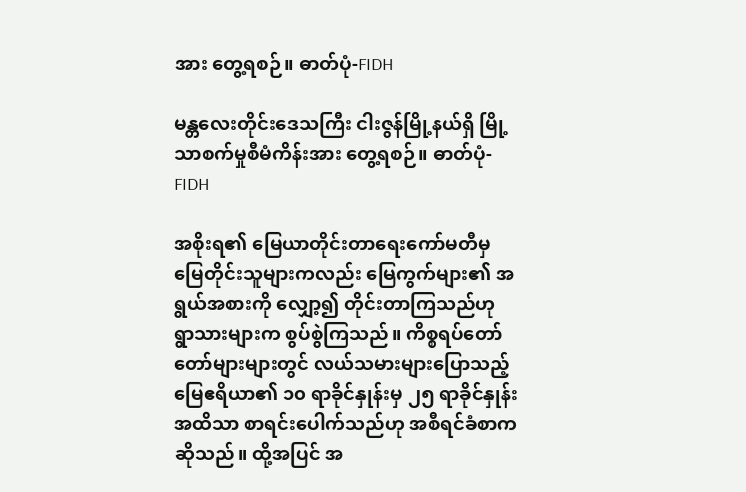အား တွေ့ရစဉ်။ ဓာတ်ပုံ-FIDH

မန္တလေးတိုင်းဒေသကြီး ငါးဇွန်မြို့နယ်ရှိ မြို့သာစက်မှုစီမံကိန်းအား တွေ့ရစဉ်။ ဓာတ်ပုံ-FIDH

အစိုးရ၏ မြေယာတိုင်းတာရေးကော်မတီမှ မြေတိုင်းသူများကလည်း မြေကွက်များ၏ အရွယ်အစားကို လျှော့၍ တိုင်းတာကြသည်ဟု ရွာသားများက စွပ်စွဲကြသည်။ ကိစ္စရပ်တော်တော်များများတွင် လယ်သမားများပြောသည့် မြေဧရိယာ၏ ၁၀ ရာခိုင်နှုန်းမှ ၂၅ ရာခိုင်နှုန်းအထိသာ စာရင်းပေါက်သည်ဟု အစီရင်ခံစာက ဆိုသည်။ ထို့အပြင် အ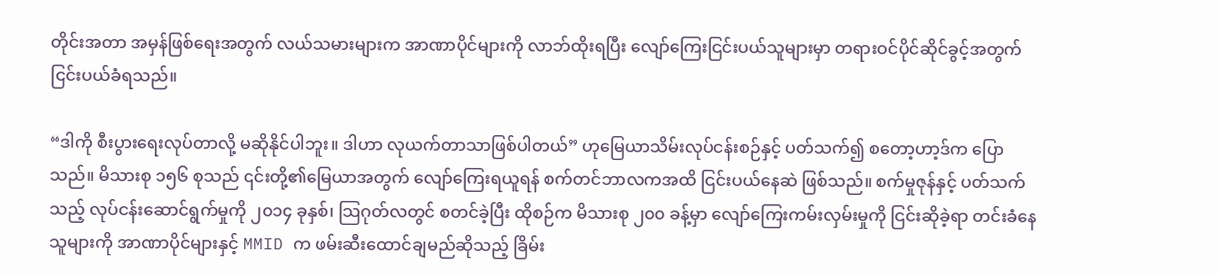တိုင်းအတာ အမှန်ဖြစ်ရေးအတွက် လယ်သမားများက အာဏာပိုင်များကို လာဘ်ထိုးရပြီး လျော်ကြေးငြင်းပယ်သူများမှာ တရားဝင်ပိုင်ဆိုင်ခွင့်အတွက် ငြင်းပယ်ခံရသည်။

“ဒါကို စီးပွားရေးလုပ်တာလို့ မဆိုနိုင်ပါဘူး။ ဒါဟာ လုယက်တာသာဖြစ်ပါတယ်” ဟုမြေယာသိမ်းလုပ်ငန်းစဉ်နှင့် ပတ်သက်၍ စတော့ဟာ့ဒ်က ပြောသည်။ မိသားစု ၁၅၆ စုသည် ၎င်းတို့၏မြေယာအတွက် လျော်ကြေးရယူရန် စက်တင်ဘာလကအထိ ငြင်းပယ်နေဆဲ ဖြစ်သည်။ စက်မှုဇုန်နှင့် ပတ်သက်သည့် လုပ်ငန်းဆောင်ရွက်မှုကို ၂၀၁၄ ခုနှစ်၊ သြဂုတ်လတွင် စတင်ခဲ့ပြီး ထိုစဉ်က မိသားစု ၂၀၀ ခန့်မှာ လျော်ကြေးကမ်းလှမ်းမှုကို ငြင်းဆိုခဲ့ရာ တင်းခံနေသူများကို အာဏာပိုင်များနှင့် MMID က ဖမ်းဆီးထောင်ချမည်ဆိုသည့် ခြိမ်း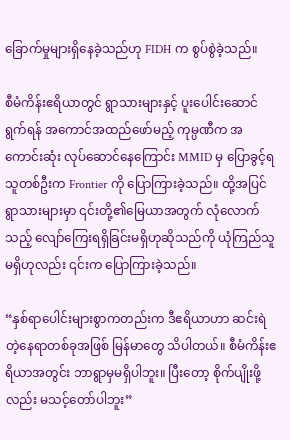ခြောက်မှုများရှိနေခဲ့သည်ဟု FIDH က စွပ်စွဲခဲ့သည်။

စီမံကိန်းဧရိယာတွင် ရွာသားများနှင့် ပူးပေါင်းဆောင်ရွက်ရန် အကောင်အထည်ဖော်မည့် ကုမ္ပဏီက အကောင်းဆုံး လုပ်ဆောင်နေကြောင်း MMID မှ ပြောခွင့်ရသူတစ်ဦးက Frontier ကို ပြောကြားခဲ့သည်။ ထို့အပြင် ရွာသားများမှာ ၎င်းတို့၏မြေယာအတွက် လုံလောက်သည့် လျော်ကြေးရရှိခြင်းမရှိဟုဆိုသည်ကို ယုံကြည်သူမရှိဟုလည်း ၎င်းက ပြောကြားခဲ့သည်။

“နှစ်ရာပေါင်းများစွာကတည်းက ဒီဧရိယာဟာ ဆင်းရဲတဲ့နေရာတစ်ခုအဖြစ် မြန်မာတွေ သိပါတယ်။ စီမံကိန်းဧရိယာအတွင်း ဘာရွာမှမရှိပါဘူး။ ပြီးတော့ စိုက်ပျိုးဖို့လည်း မသင့်တော်ပါဘူး”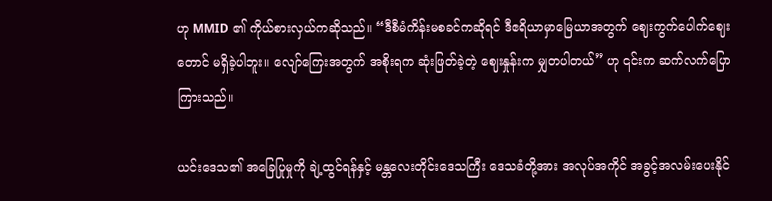ဟု MMID ၏ ကိုယ်စားလှယ်ကဆိုသည်။ “ဒီစီမံကိန်းမစခင်ကဆိုရင် ဒီဧရိယာမှာမြေယာအတွက် ဈေးကွက်ပေါက်ဈေးတောင် မရှိခဲ့ပါဘူး။ လျော်ကြေးအတွက် အစိုးရက ဆုံးဖြတ်ခဲ့တဲ့ ဈေးနှုန်းက မျှတပါတယ်” ဟု ၎င်းက ဆက်လက်ပြောကြားသည်။

ယင်းဒေသ၏ အခြေပြုမှုကို ချဲ့ထွင်ရန်နှင့် မန္တလေးတိုင်းဒေသကြီး ဒေသခံတို့အား အလုပ်အကိုင် အခွင့်အလမ်းပေးနိုင်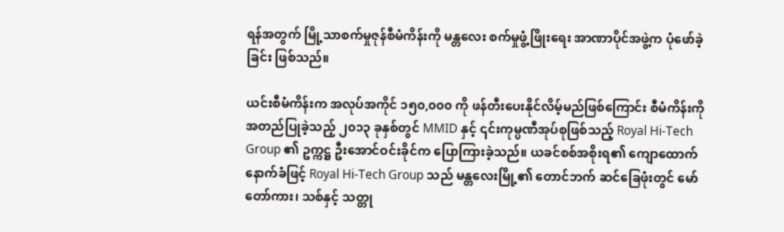ရန်အတွက် မြို့သာစက်မှုဇုန်စီမံကိန်းကို မန္တလေး စက်မှုဖွံ့ဖြိုးရေး အာဏာပိုင်အဖွဲ့က ပုံဖော်ခဲ့ခြင်း ဖြစ်သည်။

ယင်းစီမံကိန်းက အလုပ်အကိုင် ၁၅၀,၀၀၀ ကို ဖန်တီးပေးနိုင်လိမ့်မည်ဖြစ်ကြောင်း စီမံကိန်းကိုအတည်ပြုခဲ့သည့် ၂၀၁၃ ခုနှစ်တွင် MMID နှင့် ၎င်းကုမ္ပဏီအုပ်စုဖြစ်သည့် Royal Hi-Tech Group ၏ ဥက္ကဋ္ဌ ဦးအောင်ဝင်းခိုင်က ပြောကြားခဲ့သည်။ ယခင်စစ်အစိုးရ၏ ကျောထောက်နောက်ခံဖြင့် Royal Hi-Tech Group သည် မန္တလေးမြို့၏ တောင်ဘက် ဆင်ခြေဖုံးတွင် မော်တော်ကား၊ သစ်နှင့် သတ္တု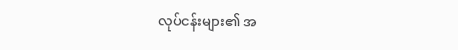လုပ်ငန်းများ၏ အ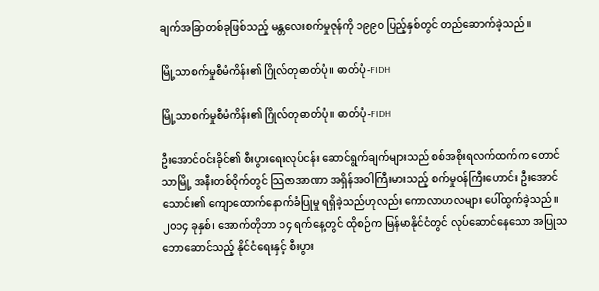ချက်အခြာတစ်ခုဖြစ်သည့် မန္တလေးစက်မှုဇုန်ကို ၁၉၉၀ ပြည့်နှစ်တွင် တည်ဆောက်ခဲ့သည်။

မြို့သာစက်မှုစီမံကိန်း၏ ဂြိုလ်တုဓာတ်ပုံ။ ဓာတ်ပုံ-FIDH

မြို့သာစက်မှုစီမံကိန်း၏ ဂြိုလ်တုဓာတ်ပုံ။ ဓာတ်ပုံ-FIDH

ဦးအောင်ဝင်းခိုင်၏ စီးပွားရေးလုပ်ငန်း ဆောင်ရွက်ချက်များသည် စစ်အစိုးရလက်ထက်က တောင်သာမြို့ အနီးတစ်ဝိုက်တွင် သြဇာအာဏာ အရှိန်အဝါကြီးမားသည့် စက်မှုဝန်ကြီးဟောင်း ဦးအောင်သောင်း၏ ကျောထောက်နောက်ခံပြုမှု ရရှိခဲ့သည်ဟုလည်း ကောလာဟလများ ပေါ်ထွက်ခဲ့သည်။ ၂၀၁၄ ခုနှစ်၊ အောက်တိုဘာ ၁၄ ရက်နေ့တွင် ထိုစဉ်က မြန်မာနိုင်ငံတွင် လုပ်ဆောင်နေသော အပြုသဘောဆောင်သည့် နိုင်ငံရေးနှင့် စီးပွား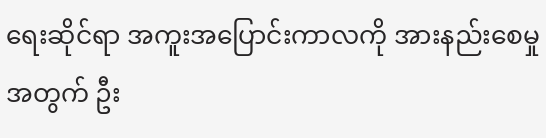ရေးဆိုင်ရာ အကူးအပြောင်းကာလကို အားနည်းစေမှုအတွက် ဦး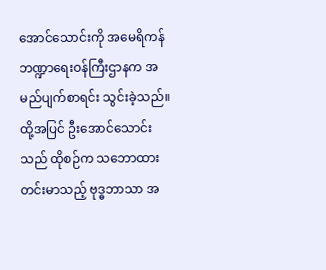အောင်သောင်းကို အမေရိကန်ဘဏ္ဍာရေးဝန်ကြီးဌာနက အမည်ပျက်စာရင်း သွင်းခဲ့သည်။ ထို့အပြင် ဦးအောင်သောင်းသည် ထိုစဉ်က သဘောထားတင်းမာသည့် ဗုဒ္ဓဘာသာ အ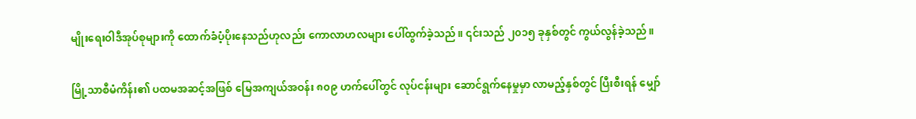မျိုးရေးဝါဒီအုပ်စုများကို ထောက်ခံပံ့ပိုးနေသည်ဟုလည်း ကောလာဟလများ ပေါ်ထွက်ခဲ့သည်။ ၎င်းသည် ၂၀၁၅ ခုနှစ်တွင် ကွယ်လွန်ခဲ့သည်။

မြို့သာစီမံကိန်း၏ ပထမအဆင့်အဖြစ် မြေအကျယ်အဝန်း ၈၀၉ ဟက်ပေါ်တွင် လုပ်ငန်းများ ဆောင်ရွက်နေမှုမှာ လာမည့်နှစ်တွင် ပြီးစီးရန် မျှော်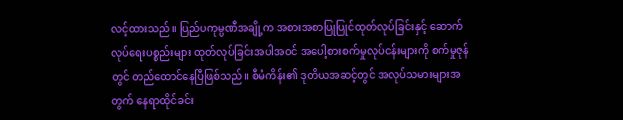လင့်ထားသည်။ ပြည်ပကုမ္ပဏီအချို့က အစားအစာပြုပြုင်ထုတ်လုပ်ခြင်းနှင့် ဆောက်လုပ်ရေးပစ္စည်းများ ထုတ်လုပ်ခြင်းအပါအဝင် အပေါ့စားစက်မှုလုပ်ငန်းများကို စက်မှုဇုန်တွင် တည်ထောင်နေပြီဖြစ်သည်။ စီမံကိန်း၏ ဒုတိယအဆင့်တွင် အလုပ်သမားများအတွက် နေရာထိုင်ခင်း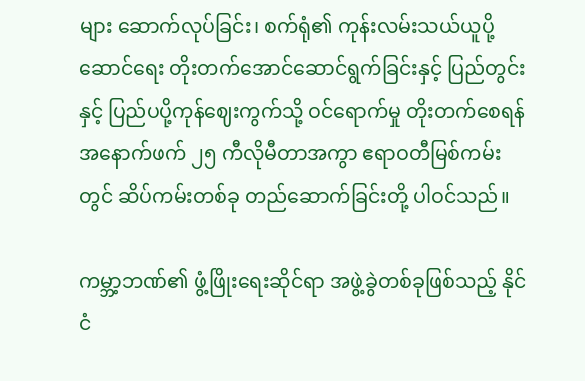များ ဆောက်လုပ်ခြင်း၊ စက်ရုံ၏ ကုန်းလမ်းသယ်ယူပို့ဆောင်ရေး တိုးတက်အောင်ဆောင်ရွက်ခြင်းနှင့် ပြည်တွင်းနှင့် ပြည်ပပို့ကုန်ဈေးကွက်သို့ ဝင်ရောက်မှု တိုးတက်စေရန် အနောက်ဖက် ၂၅ ကီလိုမီတာအကွာ ဧရာဝတီမြစ်ကမ်းတွင် ဆိပ်ကမ်းတစ်ခု တည်ဆောက်ခြင်းတို့ ပါဝင်သည်။

ကမ္ဘာ့ဘဏ်၏ ဖွံ့ဖြိုးရေးဆိုင်ရာ အဖွဲ့ခွဲတစ်ခုဖြစ်သည့် နိုင်ငံ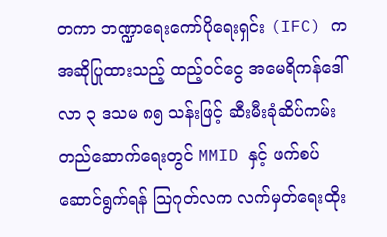တကာ ဘဏ္ဍာရေးကော်ပိုရေးရှင်း (IFC) က အဆိုပြုထားသည့် ထည့်ဝင်ငွေ အမေရိကန်ဒေါ်လာ ၃ ဒသမ ၈၅ သန်းဖြင့် ဆီးမီးခုံဆိပ်ကမ်း တည်ဆောက်ရေးတွင် MMID နှင့် ဖက်စပ်ဆောင်ရွက်ရန် သြဂုတ်လက လက်မှတ်ရေးထိုး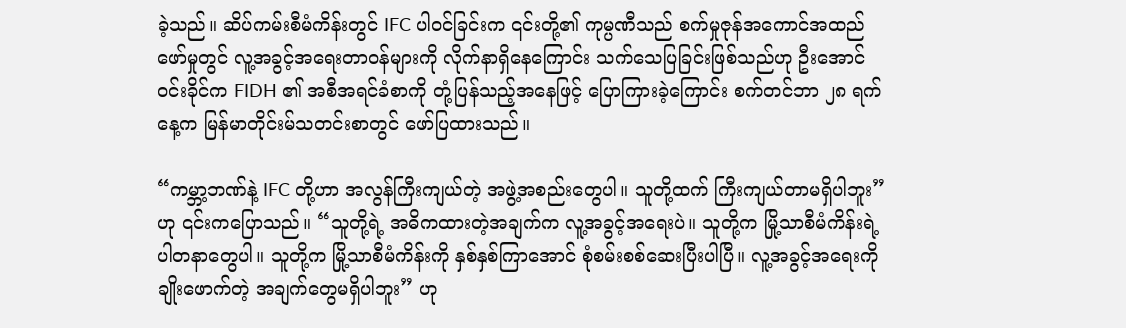ခဲ့သည်။ ဆိပ်ကမ်းစီမံကိန်းတွင် IFC ပါဝင်ခြင်းက ၎င်းတို့၏ ကုမ္ပဏီသည် စက်မှုဇုန်အကောင်အထည်ဖော်မှုတွင် လူ့အခွင့်အရေးတာဝန်များကို လိုက်နာရှိနေကြောင်း သက်သေပြခြင်းဖြစ်သည်ဟု ဦးအောင်ဝင်းခိုင်က FIDH ၏ အစီအရင်ခံစာကို တုံ့ပြန်သည့်အနေဖြင့် ပြောကြားခဲ့ကြောင်း စက်တင်ဘာ ၂၈ ရက်နေ့က မြန်မာတိုင်းမ်သတင်းစာတွင် ဖော်ပြထားသည်။

“ကမ္ဘာ့ဘဏ်နဲ့ IFC တို့ဟာ အလွန်ကြီးကျယ်တဲ့ အဖွဲ့အစည်းတွေပါ။ သူတို့ထက် ကြီးကျယ်တာမရှိပါဘူး”ဟု ၎င်းကပြောသည်။ “သူတို့ရဲ့ အဓိကထားတဲ့အချက်က လူ့အခွင့်အရေးပဲ။ သူတို့က မြို့သာစီမံကိန်းရဲ့ ပါတနာတွေပါ။ သူတို့က မြို့သာစီမံကိန်းကို နှစ်နှစ်ကြာအောင် စုံစမ်းစစ်ဆေးပြီးပါပြီ။ လူ့အခွင့်အရေးကို ချိုးဖောက်တဲ့ အချက်တွေမရှိပါဘူး” ဟု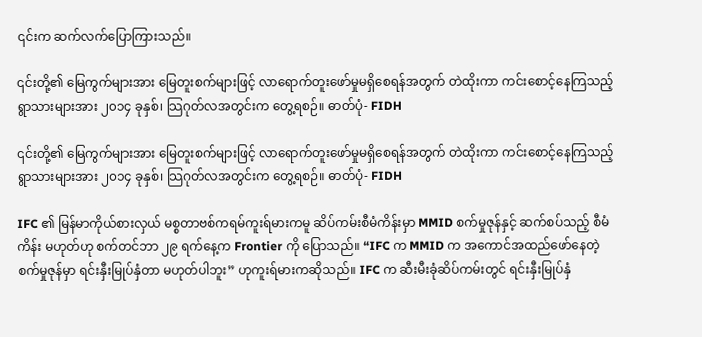၎င်းက ဆက်လက်ပြောကြားသည်။

၎င်းတို့၏ မြေကွက်များအား မြေတူးစက်များဖြင့် လာရောက်တူးဖော်မှုမရှိစေရန်အတွက် တဲထိုးကာ ကင်းစောင့်နေကြသည့် ရွာသားများအား ၂၀၁၄ ခုနှစ်၊ သြဂုတ်လအတွင်းက တွေ့ရစဉ်။ ဓာတ်ပုံ- FIDH

၎င်းတို့၏ မြေကွက်များအား မြေတူးစက်များဖြင့် လာရောက်တူးဖော်မှုမရှိစေရန်အတွက် တဲထိုးကာ ကင်းစောင့်နေကြသည့် ရွာသားများအား ၂၀၁၄ ခုနှစ်၊ သြဂုတ်လအတွင်းက တွေ့ရစဉ်။ ဓာတ်ပုံ- FIDH

IFC ၏ မြန်မာကိုယ်စားလှယ် မစ္စတာဗစ်ကရမ်ကူးရ်မားကမူ ဆိပ်ကမ်းစီမံကိန်းမှာ MMID စက်မှုဇုန်နှင့် ဆက်စပ်သည့် စီမံကိန်း မဟုတ်ဟု စက်တင်ဘာ ၂၉ ရက်နေ့က Frontier ကို ပြောသည်။ “IFC က MMID က အကောင်အထည်ဖော်နေတဲ့ စက်မှုဇုန်မှာ ရင်းနှီးမြုပ်နှံတာ မဟုတ်ပါဘူး” ဟုကူးရ်မားကဆိုသည်။ IFC က ဆီးမီးခုံဆိပ်ကမ်းတွင် ရင်းနှီးမြုပ်နှံ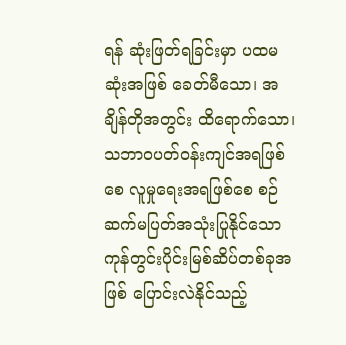ရန် ဆုံးဖြတ်ရခြင်းမှာ ပထမဆုံးအဖြစ် ခေတ်မီသော၊ အချိန်တိုအတွင်း ထိရောက်သော၊ သဘာဝပတ်ဝန်းကျင်အရဖြစ်စေ လူမှုရေးအရဖြစ်စေ စဉ်ဆက်မပြတ်အသုံးပြုနိုင်သော ကုန်တွင်းပိုင်းမြစ်ဆိပ်တစ်ခုအဖြစ် ပြောင်းလဲနိုင်သည့်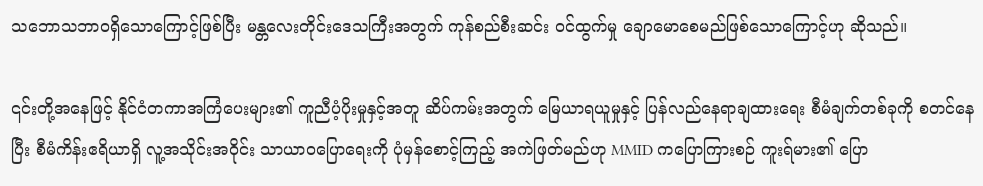သဘောသဘာဝရှိသောကြောင့်ဖြစ်ပြီး မန္တလေးတိုင်းဒေသကြီးအတွက် ကုန်စည်စီးဆင်း ဝင်ထွက်မှု ချောမောစေမည်ဖြစ်သောကြောင့်ဟု ဆိုသည်။

၎င်းတို့အနေဖြင့် နိုင်ငံတကာအကြံပေးများ၏ ကူညီပံ့ပိုးမှုနှင့်အတူ ဆိပ်ကမ်းအတွက် မြေယာရယူမှုနှင့် ပြန်လည်နေရာချထားရေး စီမံချက်တစ်ခုကို စတင်နေပြီး စီမံကိန်းဧရိယာရှိ လူ့အသိုင်းအဝိုင်း သာယာဝပြောရေးကို ပုံမှန်စောင့်ကြည့် အကဲဖြတ်မည်ဟု MMID ကပြောကြားစဉ် ကူးရ်မား၏ ပြော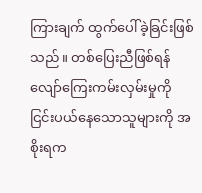ကြားချက် ထွက်ပေါ်ခဲ့ခြင်းဖြစ်သည်။ တစ်ပြေးညီဖြစ်ရန် လျော်ကြေးကမ်းလှမ်းမှုကို ငြင်းပယ်နေသောသူများကို အစိုးရက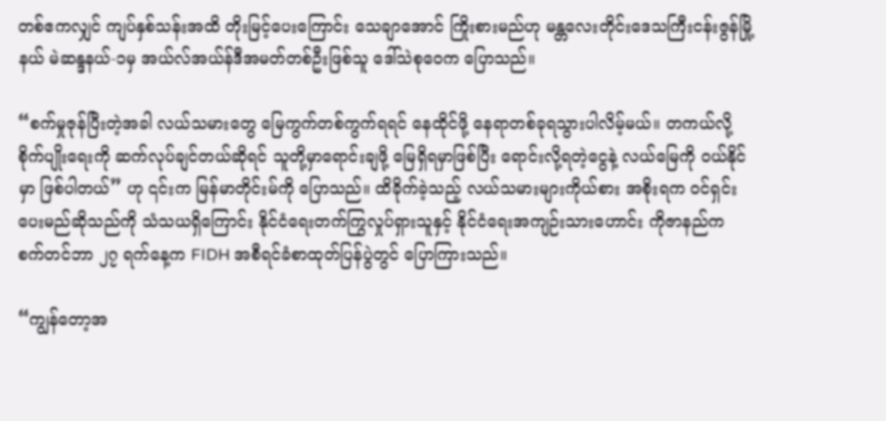တစ်ဧကလျှင် ကျပ်နှစ်သန်းအထိ တိုးမြင့်ပေးကြောင်း သေချာအောင် ကြိုးစားမည်ဟု မန္တလေးတိုင်းဒေသကြီးငန်းဇွန်မြို့နယ် မဲဆန္ဒနယ်-၁မှ အယ်လ်အယ်န်ဒီအမတ်တစ်ဦးဖြစ်သူ ဒေါ်သဲစုဝေက ပြောသည်။

“စက်မှုဇုန်ပြီးတဲ့အခါ လယ်သမားတွေ မြေကွက်တစ်ကွက်ရရင် နေထိုင်ဖို့ နေရာတစ်ခုရသွားပါလိမ့်မယ်။ တကယ်လို့ စိုက်ပျိုးရေးကို ဆက်လုပ်ချင်တယ်ဆိုရင် သူတို့မှာရောင်းချဖို့ မြေရှိရမှာဖြစ်ပြီး ရောင်းလို့ရတဲ့ငွေနဲ့ လယ်မြေကို ဝယ်နိုင်မှာ ဖြစ်ပါတယ်” ဟု ၎င်းက မြန်မာတိုင်းမ်ကို ပြောသည်။ ထိခိုက်ခဲ့သည့် လယ်သမားများကိုယ်စား အစိုးရက ဝင်ရှင်းပေးမည်ဆိုသည်ကို သံသယရှိကြောင်း နိုင်ငံရေးတက်ကြွလှုပ်ရှားသူနှင့် နိုင်ငံရေးအကျဉ်းသားဟောင်း ကိုဇာနည်က စက်တင်ဘာ ၂၇ ရက်နေ့က FIDH အစီရင်ခံစာထုတ်ပြန်ပွဲတွင် ပြောကြားသည်။

“ကျွန်တော့အ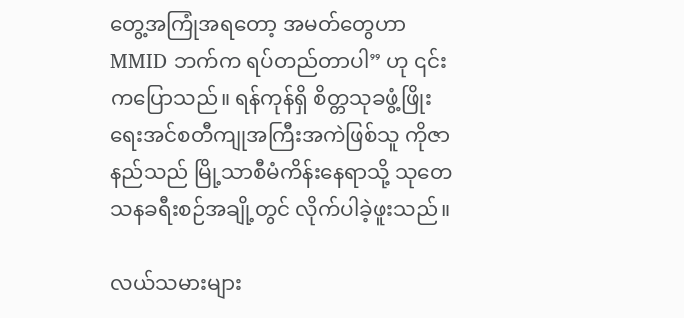တွေ့အကြုံအရတော့ အမတ်တွေဟာ MMID ဘက်က ရပ်တည်တာပါ” ဟု ၎င်းကပြောသည်။ ရန်ကုန်ရှိ စိတ္တသုခဖွံ့ဖြိုးရေးအင်စတီကျုအကြီးအကဲဖြစ်သူ ကိုဇာနည်သည် မြို့သာစီမံကိန်းနေရာသို့ သုတေသနခရီးစဉ်အချို့တွင် လိုက်ပါခဲ့ဖူးသည်။

လယ်သမားများ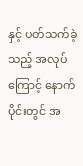နှင့် ပတ်သက်ခဲ့သည့် အလုပ်ကြောင့် နောက်ပိုင်းတွင် အ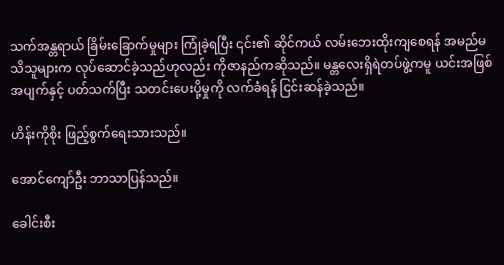သက်အန္တရာယ် ခြိမ်းခြောက်မှုများ ကြုံခဲ့ရပြီး ၎င်း၏ ဆိုင်ကယ် လမ်းဘေးထိုးကျစေရန် အမည်မသိသူများက လုပ်ဆောင်ခဲ့သည်ဟုလည်း ကိုဇာနည်ကဆိုသည်။ မန္တလေးရှိရဲတပ်ဖွဲ့ကမူ ယင်းအဖြစ်အပျက်နှင့် ပတ်သက်ပြီး သတင်းပေးပို့မှုကို လက်ခံရန် ငြင်းဆန်ခဲ့သည်။

ဟိန်းကိုစိုး ဖြည့်စွက်ရေးသားသည်။

အောင်ကျော်ဦး ဘာသာပြန်သည်။

ခေါင်းစီး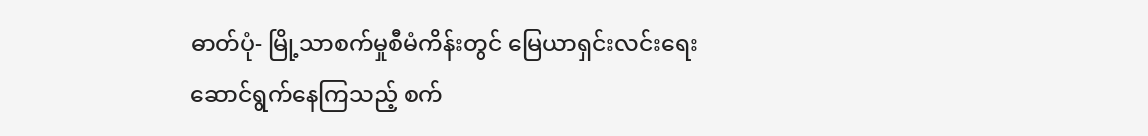ဓာတ်ပုံ- မြို့သာစက်မှုစီမံကိန်းတွင် မြေယာရှင်းလင်းရေးဆောင်ရွက်နေကြသည့် စက်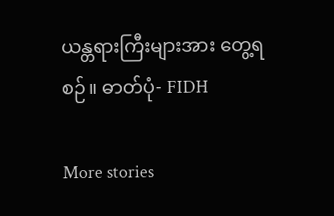ယန္တရားကြီးများအား တွေ့ရစဉ်။ ဓာတ်ပုံ- FIDH

More stories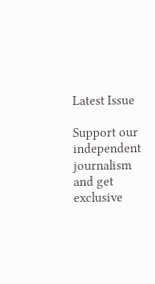Latest Issue

Support our independent journalism and get exclusive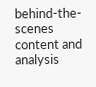behind-the-scenes content and analysis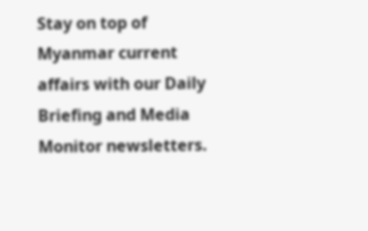Stay on top of Myanmar current affairs with our Daily Briefing and Media Monitor newsletters.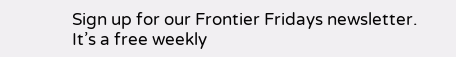Sign up for our Frontier Fridays newsletter. It’s a free weekly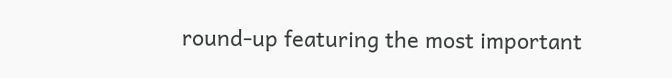round-up featuring the most important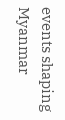events shaping Myanmar